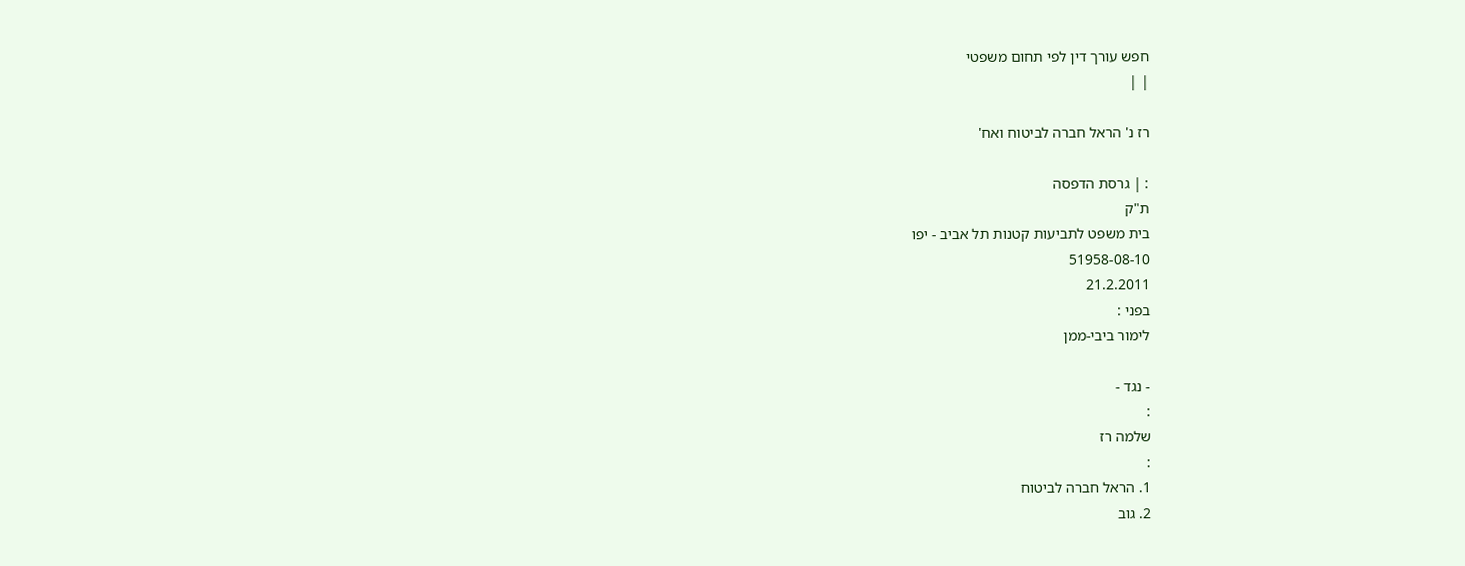חפש עורך דין לפי תחום משפטי
| |

רז נ' הראל חברה לביטוח ואח'

: | גרסת הדפסה
ת"ק
בית משפט לתביעות קטנות תל אביב - יפו
51958-08-10
21.2.2011
בפני :
לימור ביבי-ממן

- נגד -
:
שלמה רז
:
1. הראל חברה לביטוח
2. גוב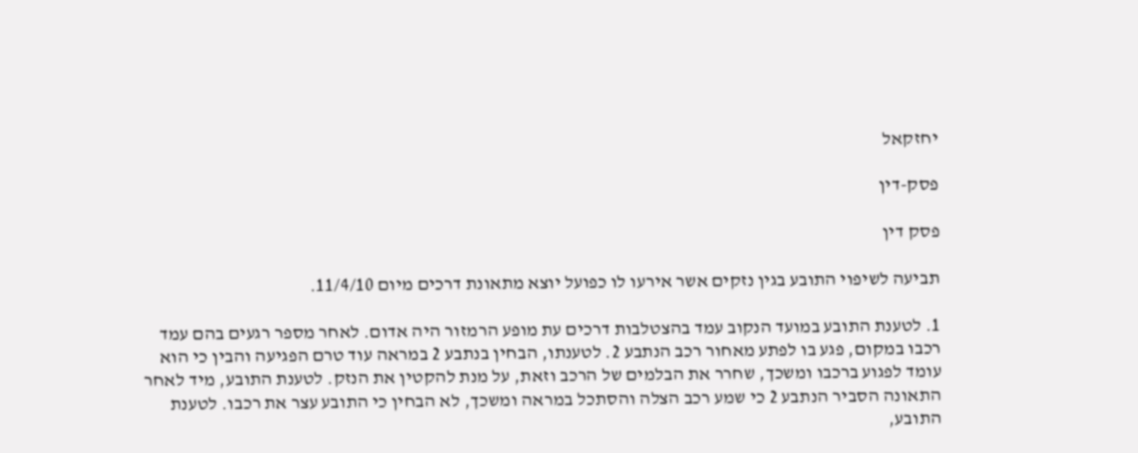יחזקאל

פסק-דין

פסק דין

תביעה לשיפוי התובע בגין נזקים אשר אירעו לו כפועל יוצא מתאונת דרכים מיום 11/4/10.

1. לטענת התובע במועד הנקוב עמד בהצטלבות דרכים עת מופע הרמזור היה אדום. לאחר מספר רגעים בהם עמד רכבו במקום, פגע בו לפתע מאחור רכב הנתבע 2. לטענתו, הבחין בנתבע 2 במראה עוד טרם הפגיעה והבין כי הוא עומד לפגוע ברכבו ומשכך, שחרר את הבלמים של הרכב וזאת, על מנת להקטין את הנזק. לטענת התובע, מיד לאחר התאונה הסביר הנתבע 2 כי שמע רכב הצלה והסתכל במראה ומשכך, לא הבחין כי התובע עצר את רכבו. לטענת התובע,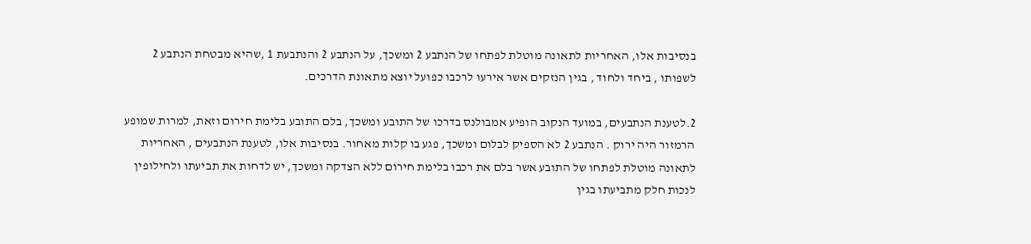בנסיבות אלו, האחריות לתאונה מוטלת לפתחו של הנתבע 2 ומשכך, על הנתבע 2 והנתבעת 1 ,שהיא מבטחת הנתבע 2 לשפותו , ביחד ולחוד , בגין הנזקים אשר אירעו לרכבו כפועל יוצא מתאונת הדרכים.

2.לטענת הנתבעים, במועד הנקוב הופיע אמבולנס בדרכו של התובע ומשכך, בלם התובע בלימת חירום וזאת, למרות שמופע הרמזור היה ירוק . הנתבע 2 לא הספיק לבלום ומשכך, פגע בו קלות מאחור. בנסיבות אלו, לטענת הנתבעים , האחריות לתאונה מוטלת לפתחו של התובע אשר בלם את רכבו בלימת חירום ללא הצדקה ומשכך, יש לדחות את תביעתו ולחילופין לנכות חלק מתביעתו בגין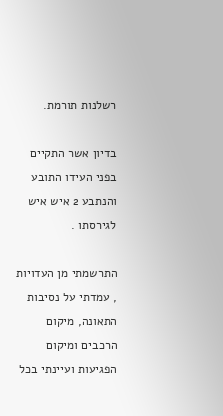רשלנות תורמת.

בדיון אשר התקיים בפני העידו התובע והנתבע 2 איש איש לגירסתו .

התרשמתי מן העדויות , עמדתי על נסיבות התאונה, מיקום הרכבים ומיקום הפגיעות ועיינתי בכל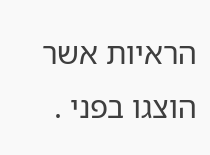הראיות אשר הוצגו בפני .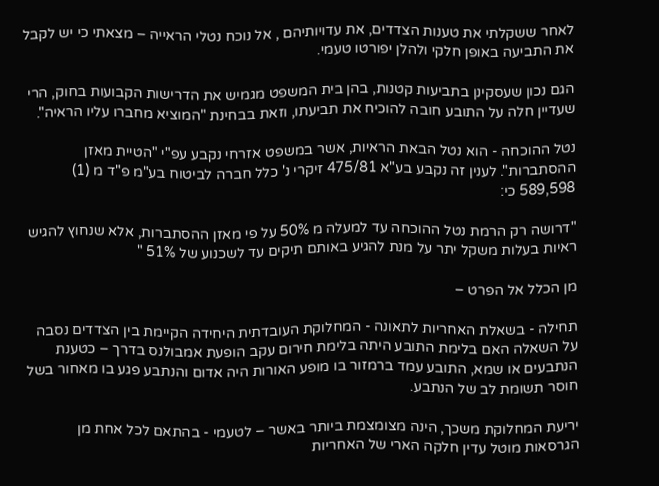לאחר ששקלתי את טענות הצדדים, את עדויותיהם , אל נוכח נטלי הראייה – מצאתי כי יש לקבל את התביעה באופן חלקי ולהלן יפורטו טעמי.

הגם נכון שעסקינן בתביעות קטנות, בהן בית המשפט מגמיש את הדרישות הקבועות בחוק, הרי שעדיין חלה על התובע חובה להוכיח את תביעתו, וזאת בבחינת "המוציא מחברו עליו הראיה".

נטל ההוכחה - הוא נטל הבאת הראיות, אשר במשפט אזרחי נקבע עפ"י "הטיית מאזן ההסתברות". לענין זה נקבע בע"א 475/81 זיקרי נ' כלל חברה לביטוח בע"מ פ"ד מ (1) 589,598 כי:

"דרושה רק הרמת נטל ההוכחה עד למעלה מ 50% על פי מאזן ההסתברות, אלא שנחוץ להגיש ראיות בעלות משקל יתר על מנת להגיע באותם תיקים עד לשכנוע של 51% "

מן הכלל אל הפרט –

תחילה - בשאלת האחריות לתאונה - המחלוקת העובדתית היחידה הקיימת בין הצדדים נסבה על השאלה האם בלימת התובע היתה בלימת חירום עקב הופעת אמבולנס בדרך – כטענת הנתבעים או שמא, התובע עמד ברמזור בו מופע האורות היה אדום והנתבע פגע בו מאחור בשל חוסר תשומת לב של הנתבע.

יריעת המחלוקת משכך, הינה מצומצמת ביותר באשר – לטעמי - בהתאם לכל אחת מן הגרסאות מוטל עדין חלקה הארי של האחריות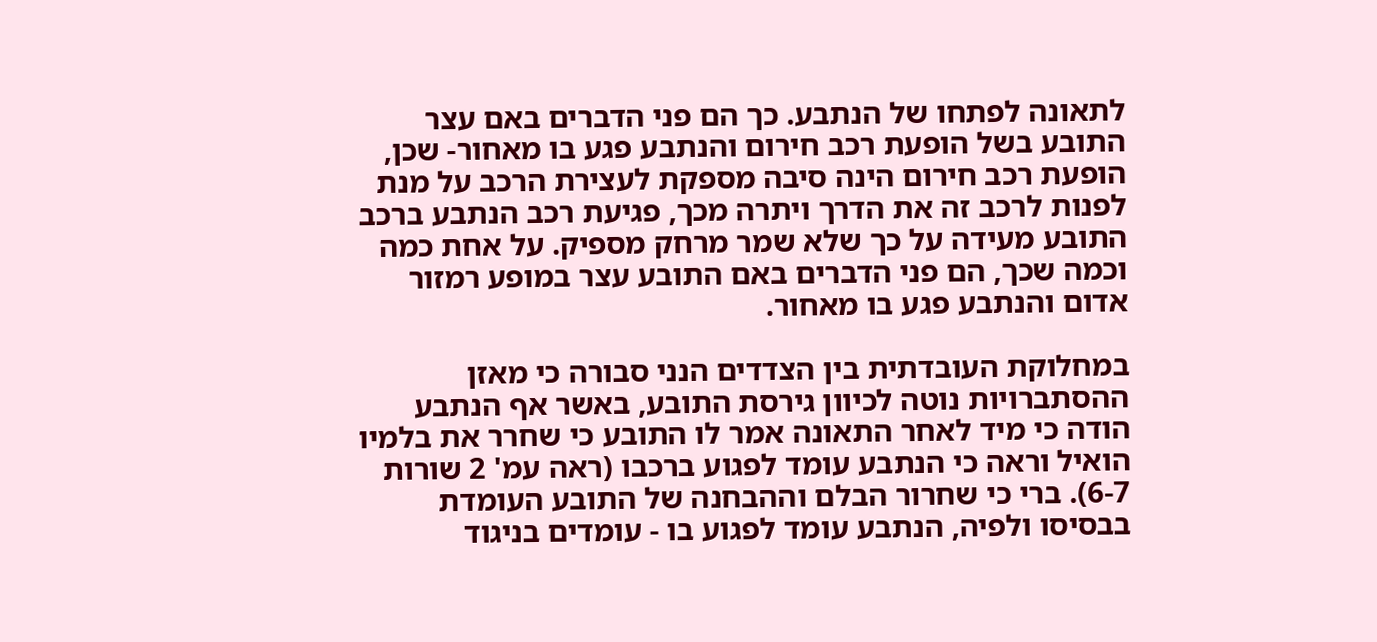לתאונה לפתחו של הנתבע. כך הם פני הדברים באם עצר התובע בשל הופעת רכב חירום והנתבע פגע בו מאחור- שכן, הופעת רכב חירום הינה סיבה מספקת לעצירת הרכב על מנת לפנות לרכב זה את הדרך ויתרה מכך, פגיעת רכב הנתבע ברכב התובע מעידה על כך שלא שמר מרחק מספיק. על אחת כמה וכמה שכך, הם פני הדברים באם התובע עצר במופע רמזור אדום והנתבע פגע בו מאחור.

במחלוקת העובדתית בין הצדדים הנני סבורה כי מאזן ההסתברויות נוטה לכיוון גירסת התובע, באשר אף הנתבע הודה כי מיד לאחר התאונה אמר לו התובע כי שחרר את בלמיו הואיל וראה כי הנתבע עומד לפגוע ברכבו (ראה עמ' 2 שורות 6-7). ברי כי שחרור הבלם וההבחנה של התובע העומדת בבסיסו ולפיה, הנתבע עומד לפגוע בו - עומדים בניגוד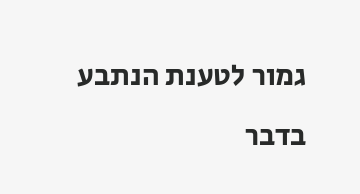גמור לטענת הנתבע בדבר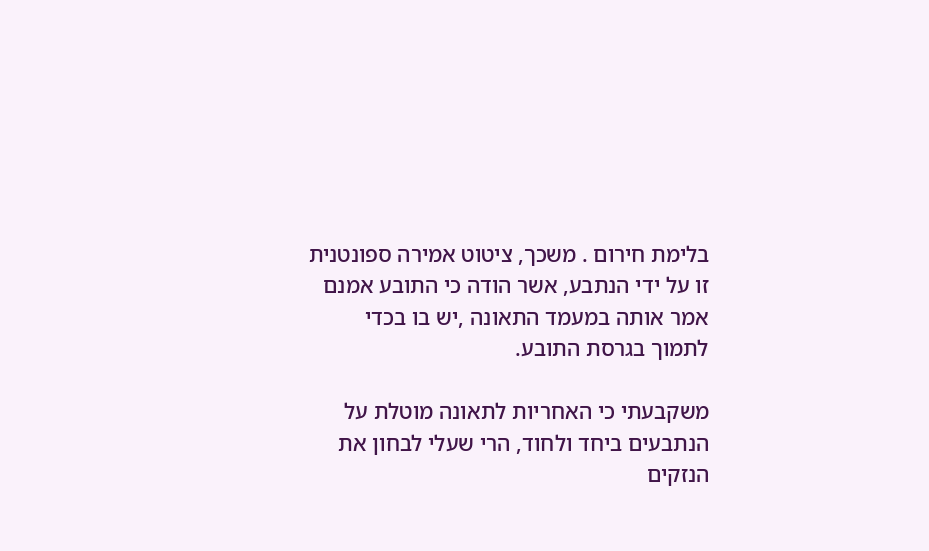בלימת חירום . משכך, ציטוט אמירה ספונטנית זו על ידי הנתבע, אשר הודה כי התובע אמנם אמר אותה במעמד התאונה ,יש בו בכדי לתמוך בגרסת התובע.

משקבעתי כי האחריות לתאונה מוטלת על הנתבעים ביחד ולחוד, הרי שעלי לבחון את הנזקים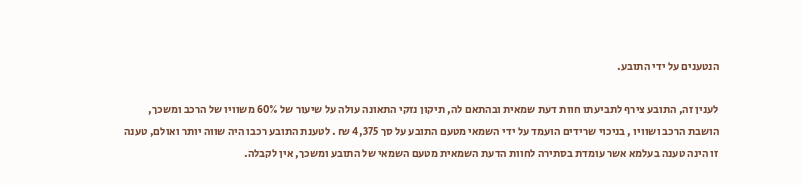הנטענים על ידי התובע.

לענין זה, התובע צירף לתביעתו חוות דעת שמאית ובהתאם לה, תיקון נזקי התאונה עולה על שיעור של 60% משוויו של הרכב ומשכך, הושבת הרכב ושוויו , בניכוי שרידים הועמד על ידי השמאי מטעם התובע על סך 4,375 ₪ . לטענת התובע רכבו היה שווה יותר ואולם, טענה זו הינה טענה בעלמא אשר עומדת בסתירה לחוות הדעת השמאית מטעם השמאי של התובע ומשכך, אין לקבלה.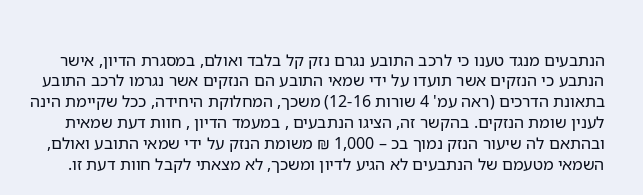הנתבעים מנגד טענו כי לרכב התובע נגרם נזק קל בלבד ואולם, במסגרת הדיון, אישר הנתבע כי הנזקים אשר תועדו על ידי שמאי התובע הם הנזקים אשר נגרמו לרכב התובע בתאונת הדרכים (ראה עמ' 4 שורות 12-16) משכך, המחלוקת היחידה, ככל שקיימת הינה לענין שומת הנזקים. בהקשר זה, הציגו הנתבעים , במעמד הדיון , חוות דעת שמאית ובהתאם לה שיעור הנזק נמוך בכ – 1,000 ₪ משומת הנזק על ידי שמאי התובע ואולם, השמאי מטעמם של הנתבעים לא הגיע לדיון ומשכך, לא מצאתי לקבל חוות דעת זו.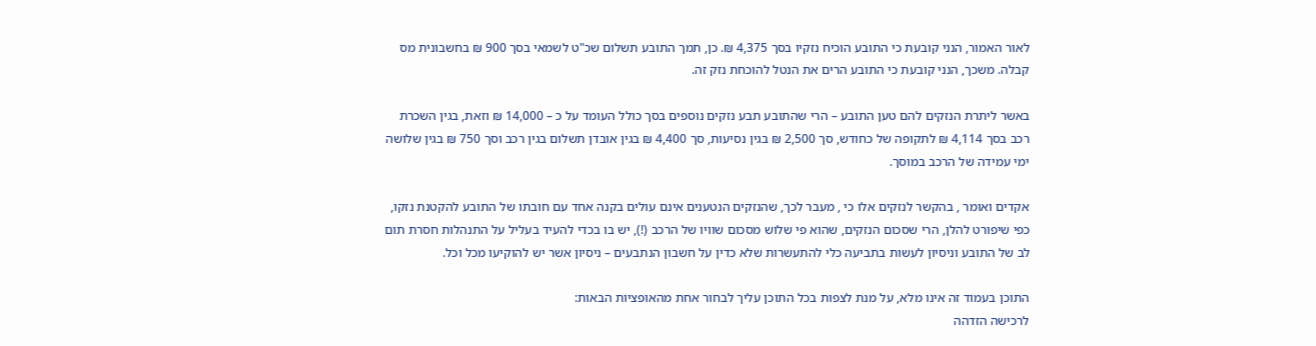לאור האמור, הנני קובעת כי התובע הוכיח נזקיו בסך 4,375 ₪. כן, תמך התובע תשלום שכ"ט לשמאי בסך 900 ₪ בחשבונית מס קבלה. משכך, הנני קובעת כי התובע הרים את הנטל להוכחת נזק זה.

באשר ליתרת הנזקים להם טען התובע – הרי שהתובע תבע נזקים נוספים בסך כולל העומד על כ – 14,000 ₪ וזאת, בגין השכרת רכב בסך 4,114 ₪ לתקופה של כחודש, סך 2,500 ₪ בגין נסיעות, סך 4,400 ₪ בגין אובדן תשלום בגין רכב וסך 750 ₪ בגין שלושה ימי עמידה של הרכב במוסך.

אקדים ואומר , בהקשר לנזקים אלו כי , מעבר לכך, שהנזקים הנטענים אינם עולים בקנה אחד עם חובתו של התובע להקטנת נזקו, כפי שיפורט להלן, הרי שסכום הנזקים, שהוא פי שלוש מסכום שוויו של הרכב (!), יש בו בכדי להעיד בעליל על התנהלות חסרת תום לב של התובע וניסיון לעשות בתביעה כלי להתעשרות שלא כדין על חשבון הנתבעים – ניסיון אשר יש להוקיעו מכל וכל.

התוכן בעמוד זה אינו מלא, על מנת לצפות בכל התוכן עליך לבחור אחת מהאופציות הבאות:
לרכישה הזדהה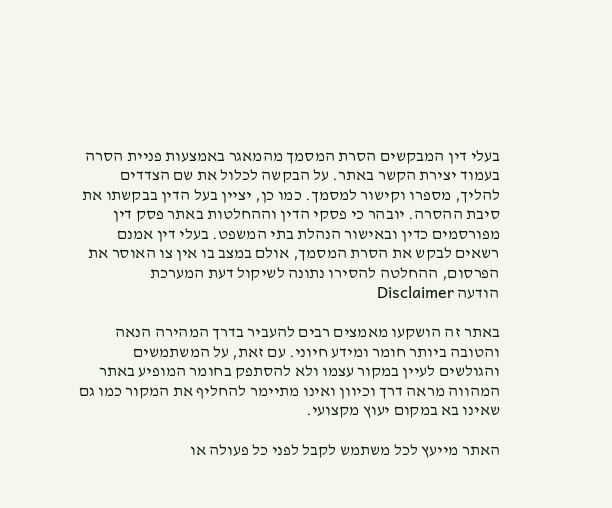בעלי דין המבקשים הסרת המסמך מהמאגר באמצעות פניית הסרה בעמוד יצירת הקשר באתר. על הבקשה לכלול את שם הצדדים להליך, מספרו וקישור למסמך. כמו כן, יציין בעל הדין בבקשתו את סיבת ההסרה. יובהר כי פסקי הדין וההחלטות באתר פסק דין מפורסמים כדין ובאישור הנהלת בתי המשפט. בעלי דין אמנם רשאים לבקש את הסרת המסמך, אולם במצב בו אין צו האוסר את הפרסום, ההחלטה להסירו נתונה לשיקול דעת המערכת
הודעה Disclaimer

באתר זה הושקעו מאמצים רבים להעביר בדרך המהירה הנאה והטובה ביותר חומר ומידע חיוני. עם זאת, על המשתמשים והגולשים לעיין במקור עצמו ולא להסתפק בחומר המופיע באתר המהווה מראה דרך וכיוון ואינו מתיימר להחליף את המקור כמו גם שאינו בא במקום יעוץ מקצועי.

האתר מייעץ לכל משתמש לקבל לפני כל פעולה או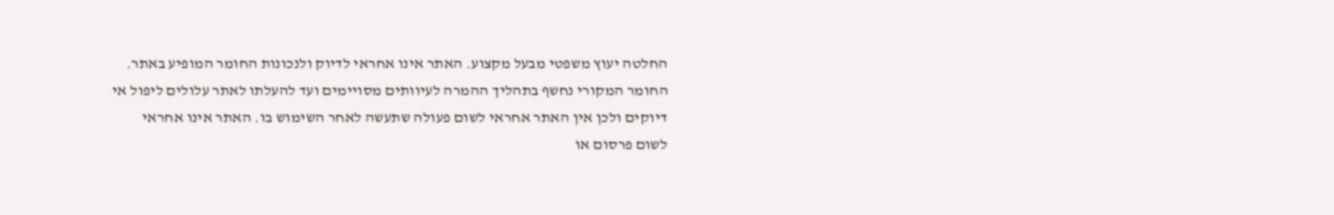החלטה יעוץ משפטי מבעל מקצוע. האתר אינו אחראי לדיוק ולנכונות החומר המופיע באתר. החומר המקורי נחשף בתהליך ההמרה לעיוותים מסויימים ועד להעלתו לאתר עלולים ליפול אי דיוקים ולכן אין האתר אחראי לשום פעולה שתעשה לאחר השימוש בו. האתר אינו אחראי לשום פרסום או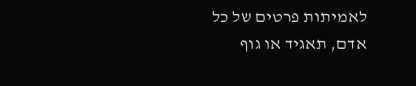לאמיתות פרטים של כל אדם, תאגיד או גוף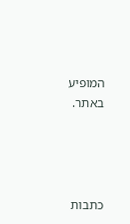המופיע באתר.




כתבות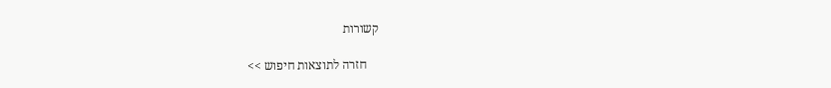קשורות

    חזרה לתוצאות חיפוש >>